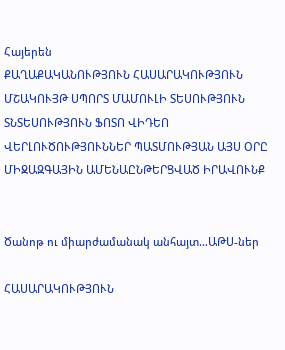Հայերեն
ՔԱՂԱՔԱԿԱՆՈՒԹՅՈՒՆ ՀԱՍԱՐԱԿՈՒԹՅՈՒՆ ՄՇԱԿՈՒՅԹ ՍՊՈՐՏ ՄԱՄՈՒԼԻ ՏԵՍՈՒԹՅՈՒՆ ՏՆՏԵՍՈՒԹՅՈՒՆ ՖՈՏՈ ՎԻԴԵՈ ՎԵՐԼՈՒԾՈՒԹՅՈՒՆՆԵՐ ՊԱՏՄՈՒԹՅԱՆ ԱՅՍ ՕՐԸ ՄԻՋԱԶԳԱՅԻՆ ԱՄԵՆԱԸՆԹԵՐՑՎԱԾ ԻՐԱՎՈՒՆՔ


Ծանոթ ու միարժամանակ անհայտ…ԱԹՍ-ներ

ՀԱՍԱՐԱԿՈՒԹՅՈՒՆ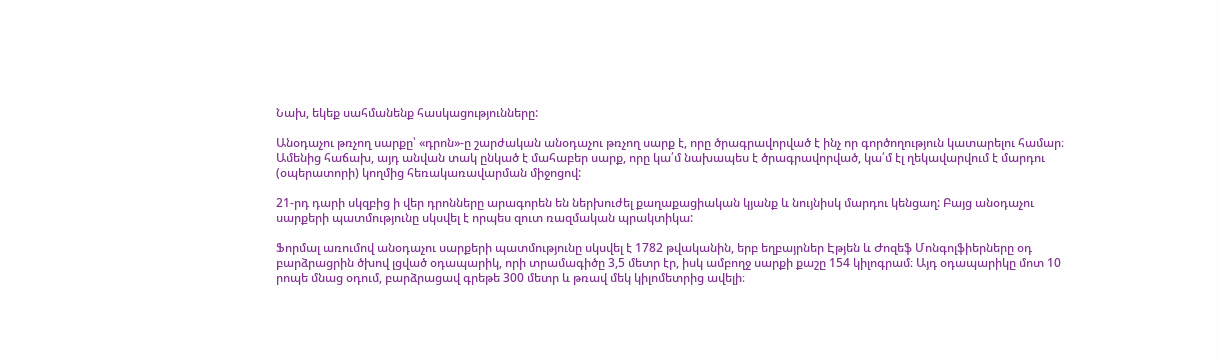Նախ, եկեք սահմանենք հասկացությունները:

Անօդաչու թռչող սարքը՝ «դրոն»-ը շարժական անօդաչու թռչող սարք է, որը ծրագրավորված է ինչ որ գործողություն կատարելու համար։ Ամենից հաճախ, այդ անվան տակ ընկած է մահաբեր սարք, որը կա՛մ նախապես է ծրագրավորված, կա՛մ էլ ղեկավարվում է մարդու (օպերատորի) կողմից հեռակառավարման միջոցով:

21-րդ դարի սկզբից ի վեր դրոնները արագորեն են ներխուժել քաղաքացիական կյանք և նույնիսկ մարդու կենցաղ: Բայց անօդաչու սարքերի պատմությունը սկսվել է որպես զուտ ռազմական պրակտիկա:

Ֆորմալ առումով անօդաչու սարքերի պատմությունը սկսվել է 1782 թվականին, երբ եղբայրներ Էթյեն և Ժոզեֆ Մոնգոլֆիերները օդ բարձրացրին ծխով լցված օդապարիկ, որի տրամագիծը 3,5 մետր էր, իսկ ամբողջ սարքի քաշը 154 կիլոգրամ։ Այդ օդապարիկը մոտ 10 րոպե մնաց օդում, բարձրացավ գրեթե 300 մետր և թռավ մեկ կիլոմետրից ավելի։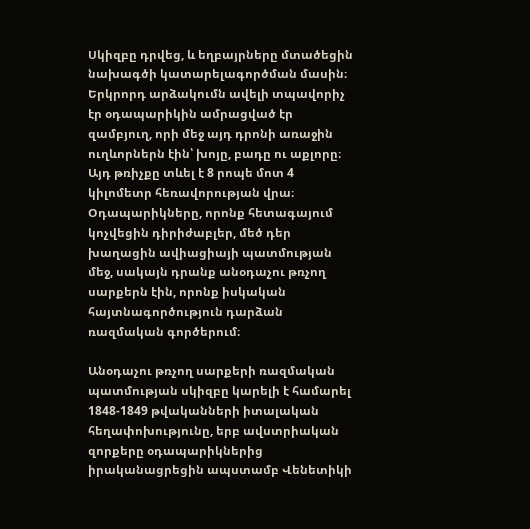Սկիզբը դրվեց, և եղբայրները մտածեցին նախագծի կատարելագործման մասին։ Երկրորդ արձակումն ավելի տպավորիչ էր օդապարիկին ամրացված էր զամբյուղ, որի մեջ այդ դրոնի առաջին ուղևորներն էին՝ խոյը, բադը ու աքլորը։ Այդ թռիչքը տևել է 8 րոպե մոտ 4 կիլոմետր հեռավորության վրա։ Օդապարիկները, որոնք հետագայում կոչվեցին դիրիժաբլեր, մեծ դեր խաղացին ավիացիայի պատմության մեջ, սակայն դրանք անօդաչու թռչող սարքերն էին, որոնք իսկական հայտնագործություն դարձան ռազմական գործերում։

Անօդաչու թռչող սարքերի ռազմական պատմության սկիզբը կարելի է համարել 1848-1849 թվականների իտալական հեղափոխությունը, երբ ավստրիական զորքերը օդապարիկներից իրականացրեցին ապստամբ Վենետիկի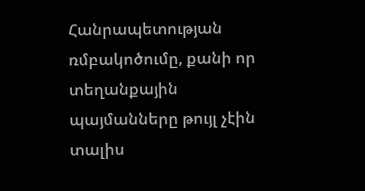Հանրապետության ռմբակոծումը, քանի որ տեղանքային պայմանները թույլ չէին տալիս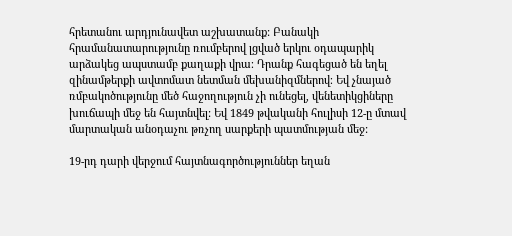հրետանու արդյունավետ աշխատանք: Բանակի հրամանատարությունը ռումբերով լցված երկու օդապարիկ արձակեց ապստամբ քաղաքի վրա։ Դրանք հագեցած են եղել զինամթերքի ավտոմատ նետման մեխանիզմներով։ Եվ չնայած ռմբակոծությունը մեծ հաջողություն չի ունեցել, վենետիկցիները խուճապի մեջ են հայտնվել: Եվ 1849 թվականի հուլիսի 12-ը մտավ մարտական անօդաչու թռչող սարքերի պատմության մեջ:

19-րդ դարի վերջում հայտնագործություններ եղան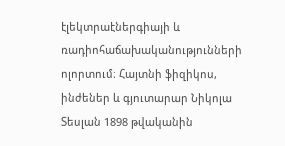էլեկտրաէներգիայի և ռադիոհաճախականությունների ոլորտում։ Հայտնի ֆիզիկոս, ինժեներ և գյուտարար Նիկոլա Տեսլան 1898 թվականին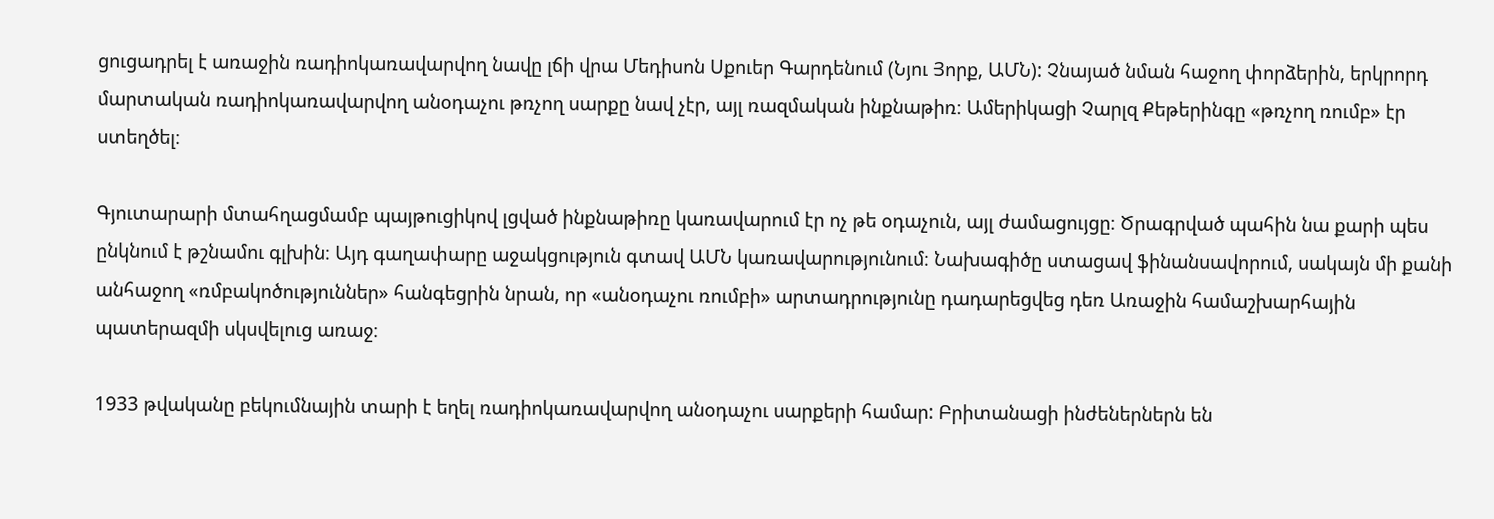ցուցադրել է առաջին ռադիոկառավարվող նավը լճի վրա Մեդիսոն Սքուեր Գարդենում (Նյու Յորք, ԱՄՆ): Չնայած նման հաջող փորձերին, երկրորդ մարտական ռադիոկառավարվող անօդաչու թռչող սարքը նավ չէր, այլ ռազմական ինքնաթիռ։ Ամերիկացի Չարլզ Քեթերինգը «թռչող ռումբ» էր ստեղծել։

Գյուտարարի մտահղացմամբ պայթուցիկով լցված ինքնաթիռը կառավարում էր ոչ թե օդաչուն, այլ ժամացույցը։ Ծրագրված պահին նա քարի պես ընկնում է թշնամու գլխին։ Այդ գաղափարը աջակցություն գտավ ԱՄՆ կառավարությունում։ Նախագիծը ստացավ ֆինանսավորում, սակայն մի քանի անհաջող «ռմբակոծություններ» հանգեցրին նրան, որ «անօդաչու ռումբի» արտադրությունը դադարեցվեց դեռ Առաջին համաշխարհային պատերազմի սկսվելուց առաջ։

1933 թվականը բեկումնային տարի է եղել ռադիոկառավարվող անօդաչու սարքերի համար: Բրիտանացի ինժեներներն են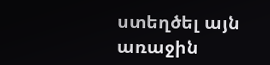ստեղծել այն առաջին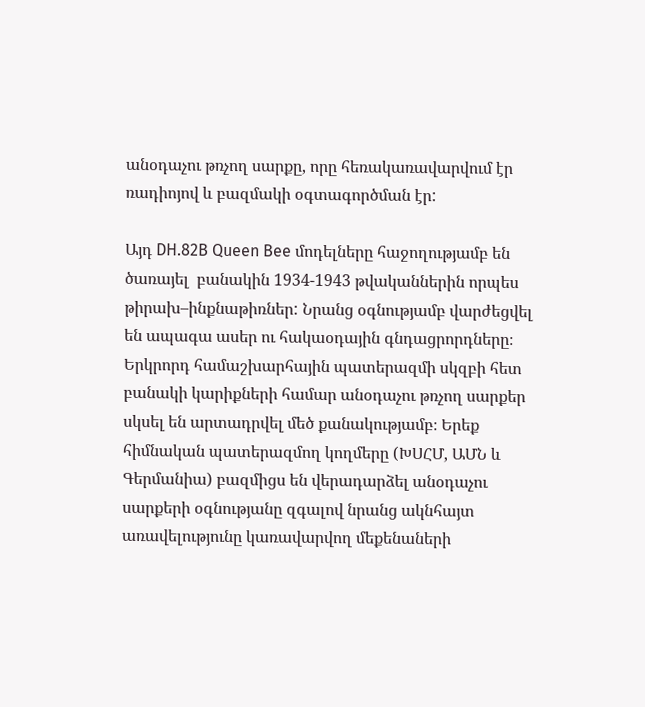անօդաչու թռչող սարքը, որը հեռակառավարվում էր ռադիոյով և բազմակի օգտագործման էր:

Այդ DH.82B Queen Bee մոդելները հաջողությամբ են ծառայել  բանակին 1934-1943 թվականներին որպես թիրախ–ինքնաթիռներ: Նրանց օգնությամբ վարժեցվել են ապագա ասեր ու հակաօդային գնդացրորդները։ Երկրորդ համաշխարհային պատերազմի սկզբի հետ բանակի կարիքների համար անօդաչու թռչող սարքեր սկսել են արտադրվել մեծ քանակությամբ։ Երեք հիմնական պատերազմող կողմերը (ԽՍՀՄ, ԱՄՆ և Գերմանիա) բազմիցս են վերադարձել անօդաչու սարքերի օգնությանը զգալով նրանց ակնհայտ առավելությունը կառավարվող մեքենաների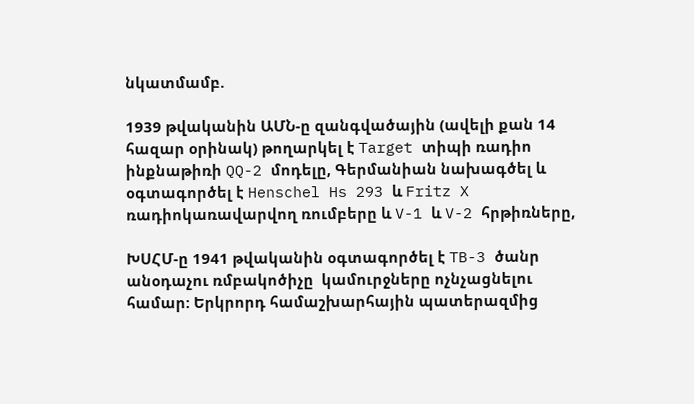նկատմամբ.

1939 թվականին ԱՄՆ-ը զանգվածային (ավելի քան 14 հազար օրինակ) թողարկել է Target տիպի ռադիո ինքնաթիռի QQ-2 մոդելը, Գերմանիան նախագծել և օգտագործել է Henschel Hs 293 և Fritz X ռադիոկառավարվող ռումբերը և V-1 և V-2 հրթիռները,

ԽՍՀՄ-ը 1941 թվականին օգտագործել է TB-3 ծանր անօդաչու ռմբակոծիչը  կամուրջները ոչնչացնելու համար: Երկրորդ համաշխարհային պատերազմից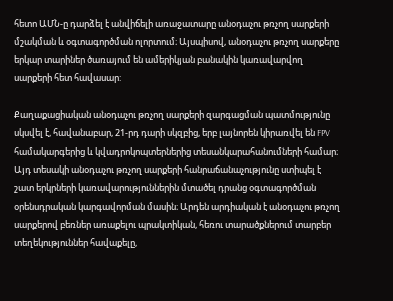հետո ԱՄՆ-ը դարձել է անվիճելի առաջատարը անօդաչու թռչող սարքերի մշակման և օգտագործման ոլորտում։ Այսպիսով, անօդաչու թռչող սարքերը երկար տարիներ ծառայում են ամերիկյան բանակին կառավարվող սարքերի հետ հավասար:

Քաղաքացիական անօդաչու թռչող սարքերի զարգացման պատմությունը սկսվել է, հավանաբար, 21-րդ դարի սկզբից, երբ լայնորեն կիրառվել են FPV համակարգերից և կվադրոկոպտերներից տեսանկարահանումների համար։ Այդ տեսակի անօդաչու թռչող սարքերի հանրաճանաչությունը ստիպել է շատ երկրների կառավարություններին մտածել դրանց օգտագործման օրենսդրական կարգավորման մասին։ Արդեն արդիական է անօդաչու թռչող սարքերով բեռներ առաքելու պրակտիկան, հեռու տարածքներում տարբեր տեղեկություններ հավաքելը,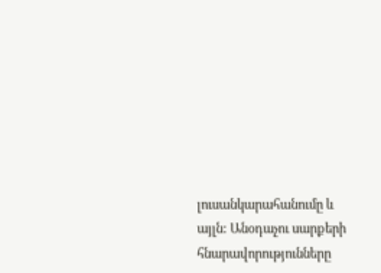լուսանկարահանումը և այլն: Անօդաչու սարքերի հնարավորությունները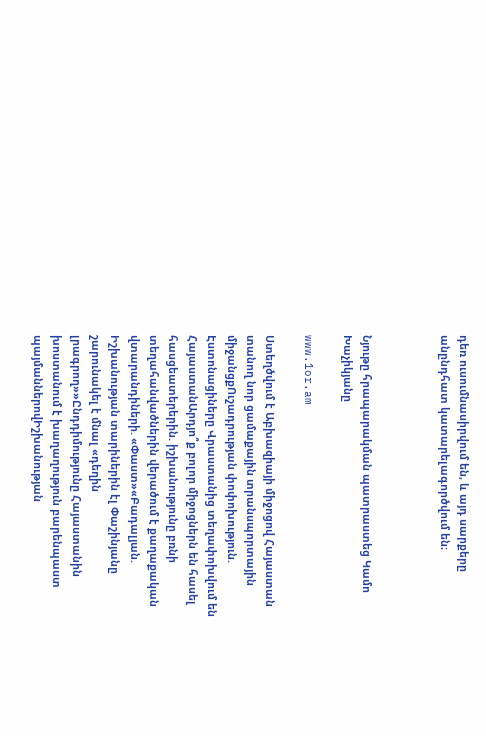դեռ ուսումնասիրվում են, և այդ սարքերը անընդհատ կատարելագործվում են։



Նյութը հրապարակման պատրաստեց Կամո Խաչիկյանը

www.1or.am

Ստեղծվում է Աբխազիայի միջոցով Հայաստան տանող նոր ցամաքային տրանսպորտային միջանցքՈւշադրության փոփոխություն. Էստոնացիները Վրաստանից տեղափոխվում են ՀայաստանԱրդյո՞ք բոլոր միջոցներն են հասել հասցեատերերին. իշխանությունը բռնի տեղահանվածներին վերածում է քաղաքական վտարանդիների. «Փաստ»«Բադալյան. Իշխանության տարիներին էլ Փաշինյանը շարունակել է մնալ «դեղին լրագրող»»Ընդդիմությունը Հայաստանին խոստանում է խաղաղություն բարենպաստ պայմաններովԻշխանության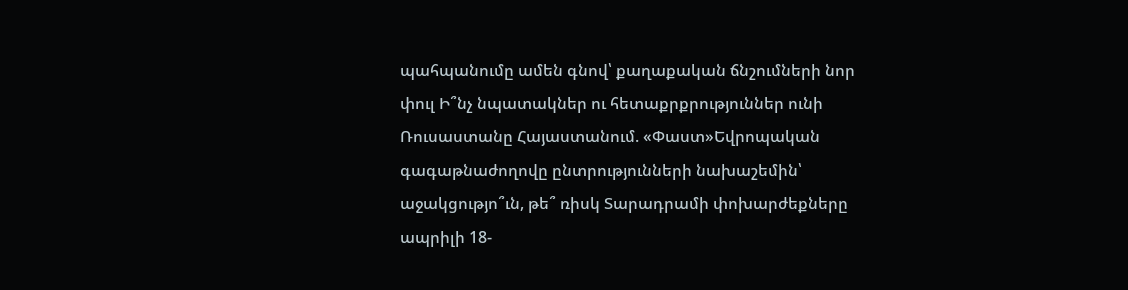պահպանումը ամեն գնով՝ քաղաքական ճնշումների նոր փուլ Ի՞նչ նպատակներ ու հետաքրքրություններ ունի Ռուսաստանը Հայաստանում. «Փաստ»Եվրոպական գագաթնաժողովը ընտրությունների նախաշեմին՝ աջակցությո՞ւն, թե՞ ռիսկ Տարադրամի փոխարժեքները ապրիլի 18-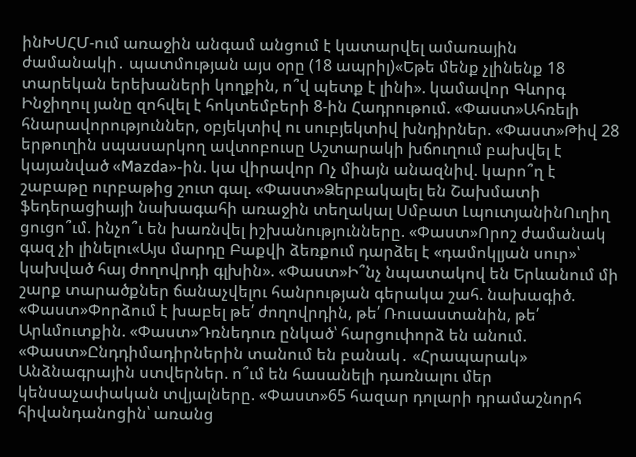ինԽՍՀՄ-ում առաջին անգամ անցում է կատարվել ամառային ժամանակի․ պատմության այս օրը (18 ապրիլ)«Եթե մենք չլինենք 18 տարեկան երեխաների կողքին, ո՞վ պետք է լինի». կամավոր Գևորգ Ինջիղուլ յանը զոհվել է հոկտեմբերի 8-ին Հադրութում. «Փաստ»Ահռելի հնարավորություններ, օբյեկտիվ ու սուբյեկտիվ խնդիրներ. «Փաստ»Թիվ 28 երթուղին սպասարկող ավտոբուսը Աշտարակի խճուղում բախվել է կայանված «Mazda»-ին. կա վիրավոր Ոչ միայն անազնիվ. կարո՞ղ է շաբաթը ուրբաթից շուտ գալ. «Փաստ»Ձերբակալել են Շախմատի ֆեդերացիայի նախագահի առաջին տեղակալ Սմբատ ԼպուտյանինՈւղիղ ցուցո՞ւմ. ինչո՞ւ են խառնվել իշխանությունները. «Փաստ»Որոշ ժամանակ գազ չի լինելու«Այս մարդը Բաքվի ձեռքում դարձել է «դամոկլյան սուր»՝ կախված հայ ժողովրդի գլխին». «Փաստ»Ի՞նչ նպատակով են Երևանում մի շարք տարածքներ ճանաչվելու հանրության գերակա շահ. նախագիծ. «Փաստ»Փորձում է խաբել թե՛ ժողովրդին, թե՛ Ռուսաստանին, թե՛ Արևմուտքին. «Փաստ»Դռնեդուռ ընկած՝ հարցուփորձ են անում. «Փաստ»Ընդդիմադիրներին տանում են բանակ․ «Հրապարակ» Անձնագրային ստվերներ. ո՞ւմ են հասանելի դառնալու մեր կենսաչափական տվյալները. «Փաստ»65 հազար դոլարի դրամաշնորհ հիվանդանոցին՝ առանց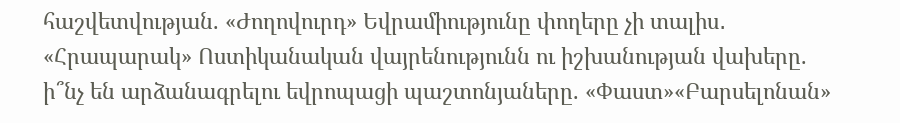հաշվետվության. «Ժողովուրդ» Եվրամիությունը փողերը չի տալիս․ «Հրապարակ» Ոստիկանական վայրենությունն ու իշխանության վախերը. ի՞նչ են արձանագրելու եվրոպացի պաշտոնյաները. «Փաստ»«Բարսելոնան»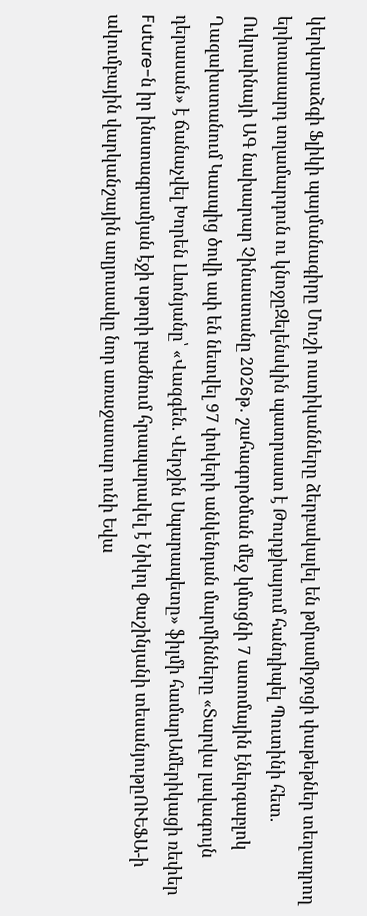կերկարաձգի Ֆլիկի պայմանագիրը Մուշի ոստիկանները ձերբակալել են թմրամիջոցի փաթեթներ տեղադրող երիտասարդ տղամարդուն ու կնոջըԶելենսկին պատրաստ է Թուրքիայում հանդիպել Պուտինի հետ. Ուկրաինայի ԱԳ նախարար Չինաստանը 2026թ․ շահագործման մեջ կմտցնի 7 ատոմային էներգաբլոկ Ղազախստանում Կասպից ծովի ափ են նետվել 97 փոկերի անկենդան մարմինները «Տարվա լավագույն դերասան» է ճանաչվել Խորեն Լևոնյանը՝ «Վազգեն. Վերջին Սպարապետը» ֆիլմի համարԱմերիկացի ռեփեր Future-ն իր ինստագրամյան էջի սթորի բաժնում հրապարակել է Նիկոլ Փաշինյանի տեսանյութըՈՒԵՖԱ-ի ակումբային վարկանշային աղյուսակը նոր առաջատար ունի Եվա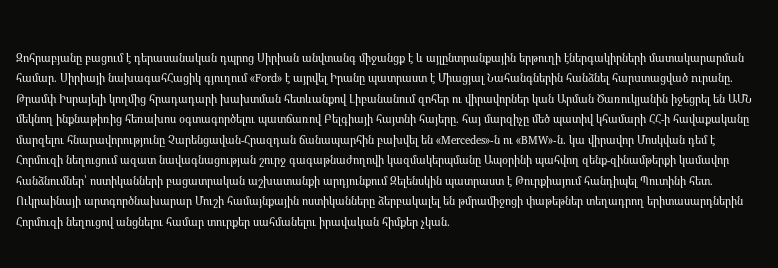Զոհրաբյանը բացում է դերասանական դպրոց Սիրիան անվտանգ միջանցք է և այլընտրանքային երթուղի էներգակիրների մատակարարման համար. Սիրիայի նախագահՀացիկ գյուղում «Ford» է այրվել Իրանը պատրաստ է Միացյալ Նահանգներին հանձնել հարuտացված nւրանը. Թրամփ Իսրայելի կողմից հրադադարի խախտման հետևանքով Լիբանանում զոհեր ու վիրավորներ կան Արման Ծառուկյանին իջեցրել են ԱՄՆ մեկնող ինքնաթիռից հեռախոս օգտագործելու պատճառով Բելգիայի հայտնի հայերը. հայ մարզիչը մեծ պատիվ կհամարի ՀՀ-ի հավաքականը մարզելու հնարավորությունը Չարենցավան-Հրազդան ճանապարհին բախվել են «Mercedes»-ն ու «BMW»-ն. կա վիրավոր Մոսկվան դեմ է Հորմուզի նեղուցում ազատ նավագնացության շուրջ գագաթնաժողովի կազմակերպմանը Ապօրինի պահվող զենք-զինամթերքի կամավոր հանձնումներ՝ ոստիկանների բացատրական աշխատանքի արդյունքում Զելենսկին պատրաստ է Թուրքիայում հանդիպել Պուտինի հետ. Ուկրաինայի արտգործնախարար Մուշի համայնքային ոստիկանները ձերբակալել են թմրամիջոցի փաթեթներ տեղադրող երիտասարդներին Հորմուզի նեղուցով անցնելու համար տուրքեր սահմանելու իրավական հիմքեր չկան.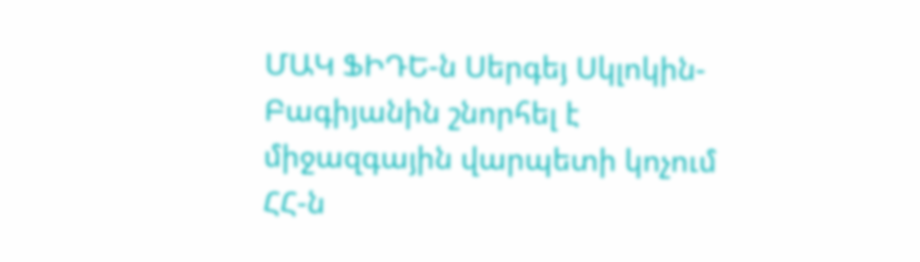ՄԱԿ ՖԻԴԵ-ն Սերգեյ Սկլոկին-Բագիյանին շնորհել է միջազգային վարպետի կոչում ՀՀ-ն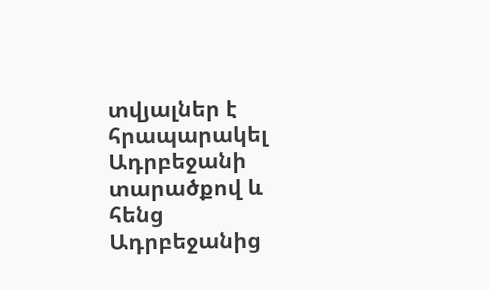տվյալներ է հրապարակել Ադրբեջանի տարածքով և հենց Ադրբեջանից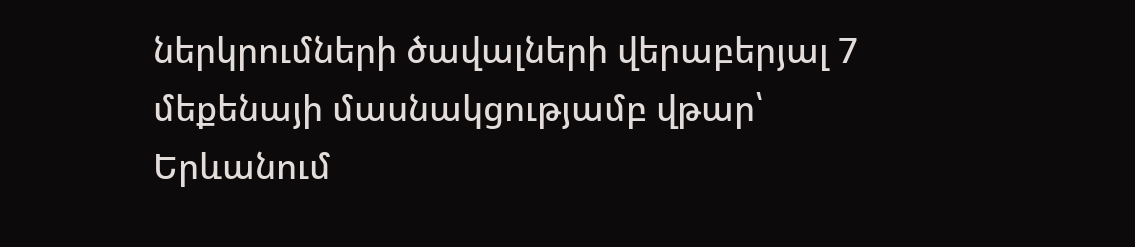ներկրումների ծավալների վերաբերյալ 7 մեքենայի մասնակցությամբ վթար՝ Երևանում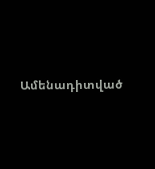Ամենադիտված